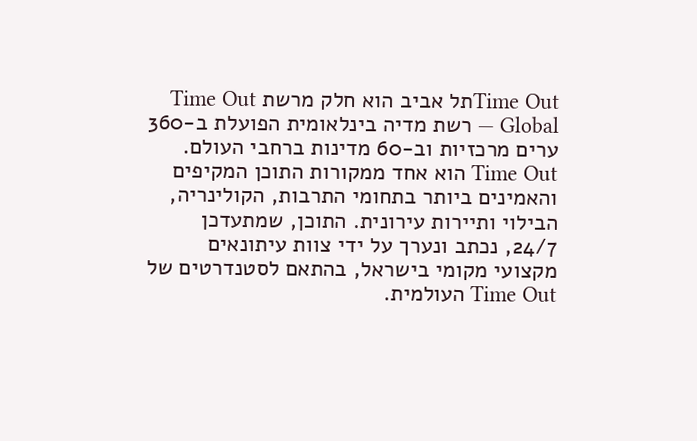Time Outתל אביב הוא חלק מרשת Time Out Global — רשת מדיה בינלאומית הפועלת ב-360 ערים מרכזיות וב-60 מדינות ברחבי העולם. Time Out הוא אחד ממקורות התוכן המקיפים והאמינים ביותר בתחומי התרבות, הקולינריה, הבילוי ותיירות עירונית. התוכן, שמתעדכן 24/7, נכתב ונערך על ידי צוות עיתונאים מקצועי מקומי בישראל, בהתאם לסטנדרטים של Time Out העולמית.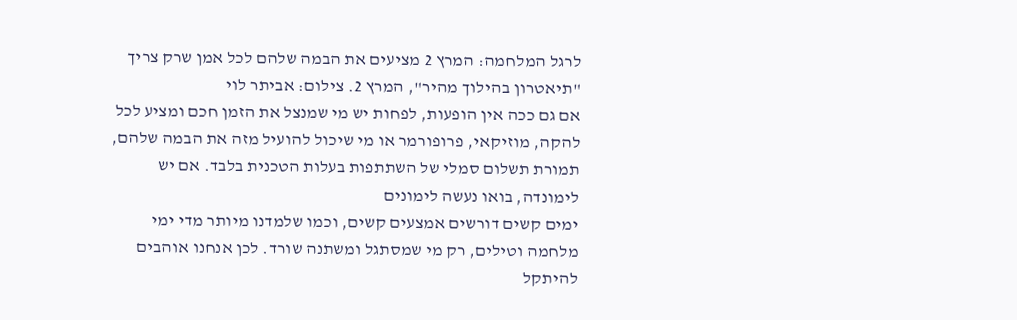לרגל המלחמה: המרץ 2 מציעים את הבמה שלהם לכל אמן שרק צריך
"תיאטרון בהילוך מהיר", המרץ 2. צילום: אביתר לוי
אם גם ככה אין הופעות, לפחות יש מי שמנצל את הזמן חכם ומציע לכל להקה, מוזיקאי, פרופורמר או מי שיכול להועיל מזה את הבמה שלהם, תמורת תשלום סמלי של השתתפות בעלות הטכנית בלבד. אם יש לימונדה, בואו נעשה לימונים
ימים קשים דורשים אמצעים קשים, וכמו שלמדנו מיותר מדי ימי מלחמה וטילים, רק מי שמסתגל ומשתנה שורד. לכן אנחנו אוהבים להיתקל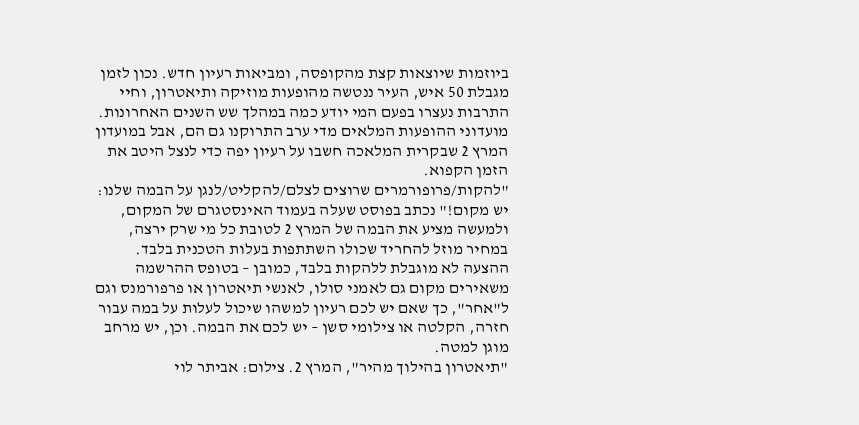ביוזמות שיוצאות קצת מהקופסה, ומביאות רעיון חדש. נכון לזמן מגבלת 50 איש, העיר ננטשה מהופעות מוזיקה ותיאטרון, וחיי התרבות נעצרו בפעם המי יודע כמה במהלך שש השנים האחרונות. מועדוני ההופעות המלאים מדי ערב התרוקנו גם הם, אבל במועדון המרץ 2 שבקרית המלאכה חשבו על רעיון יפה כדי לנצל היטב את הזמן הקפוא.
"להקות/פרופורמרים שרוצים לצלם/להקליט/לנגן על הבמה שלנו: יש מקום!" נכתב בפוסט שעלה בעמוד האינסטגרם של המקום, ולמעשה מציע את הבמה של המרץ 2 לטובת כל מי שרק ירצה, במחיר מוזל להחריד שכולו השתתפות בעלות הטכנית בלבד. ההצעה לא מוגבלת ללהקות בלבד, כמובן – בטופס ההרשמה משאירים מקום גם לאמני סולו, לאנשי תיאטרון או פרפורמנס וגם ל"אחר", כך שאם יש לכם רעיון למשהו שיכול לעלות על במה עבור חזרה, הקלטה או צילומי סשן – יש לכם את הבמה. וכן, יש מרחב מוגן למטה.
"תיאטרון בהילוך מהיר", המרץ 2. צילום: אביתר לוי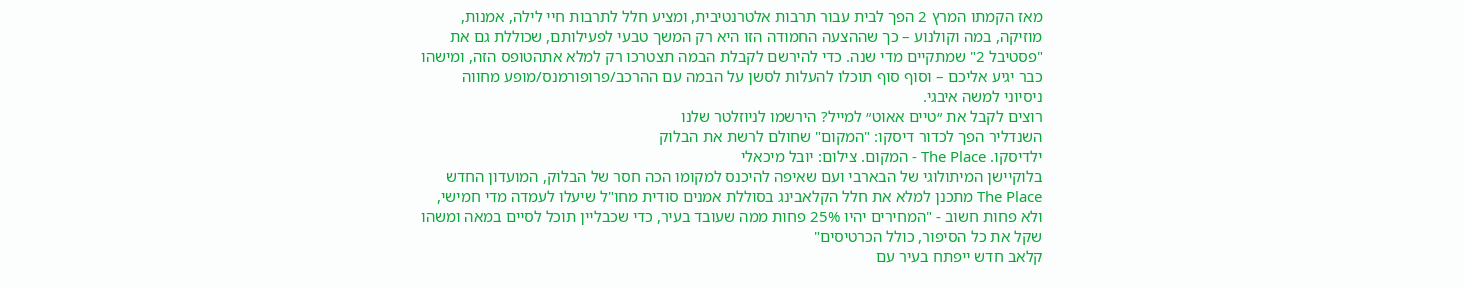מאז הקמתו המרץ 2 הפך לבית עבור תרבות אלטרנטיבית, ומציע חלל לתרבות חיי לילה, אמנות, מוזיקה, במה וקולנוע – כך שההצעה החמודה הזו היא רק המשך טבעי לפעילותם, שכוללת גם את "פסטיבל 2" שמתקיים מדי שנה. כדי להירשם לקבלת הבמה תצטרכו רק למלא אתהטופס הזה, ומישהו כבר יגיע אליכם – וסוף סוף תוכלו להעלות לסשן על הבמה עם ההרכב/פרופורמנס/מופע מחווה ניסיוני למשה איבגי.
רוצים לקבל את ״טיים אאוט״ למייל? הירשמו לניוזלטר שלנו
השנדליר הפך לכדור דיסקו: "המקום" שחולם לרשת את הבלוק
ילדיסקו. The Place - המקום. צילום: יובל מיכאלי
בלוקיישן המיתולוגי של הבארבי ועם שאיפה להיכנס למקומו הכה חסר של הבלוק, המועדון החדש The Place מתכנן למלא את חלל הקלאבינג בסוללת אמנים סודית מחו"ל שיעלו לעמדה מדי חמישי, ולא פחות חשוב - "המחירים יהיו 25% פחות ממה שעובד בעיר, כדי שכבליין תוכל לסיים במאה ומשהו שקל את כל הסיפור, כולל הכרטיסים"
קלאב חדש ייפתח בעיר עם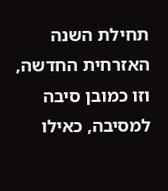תחילת השנה האזרחית החדשה, וזו כמובן סיבה למסיבה, כאילו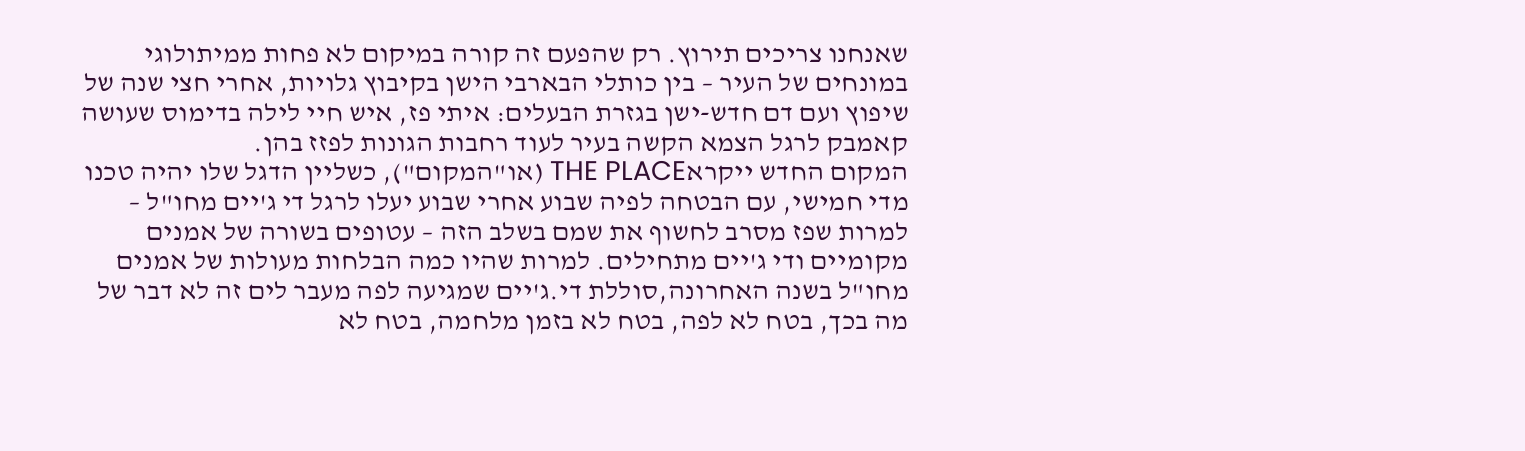שאנחנו צריכים תירוץ. רק שהפעם זה קורה במיקום לא פחות ממיתולוגי במונחים של העיר – בין כותלי הבארבי הישן בקיבוץ גלויות, אחרי חצי שנה של שיפוץ ועם דם חדש-ישן בגזרת הבעלים: איתי פז, איש חיי לילה בדימוס שעושה קאמבק לרגל הצמא הקשה בעיר לעוד רחבות הגונות לפזז בהן.
המקום החדש ייקראTHE PLACE (או"המקום"), כשליין הדגל שלו יהיה טכנו מדי חמישי, עם הבטחה לפיה שבוע אחרי שבוע יעלו לרגל די ג'יים מחו"ל – למרות שפז מסרב לחשוף את שמם בשלב הזה – עטופים בשורה של אמנים מקומיים ודי ג'יים מתחילים. למרות שהיו כמה הבלחות מעולות של אמנים מחו"ל בשנה האחרונה,סוללת די.ג'יים שמגיעה לפה מעבר לים זה לא דבר של מה בכך, בטח לא לפה, בטח לא בזמן מלחמה, בטח לא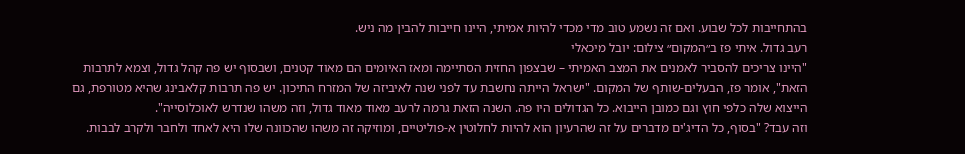בהתחייבות לכל שבוע. ואם זה נשמע טוב מדי מכדי להיות אמיתי, היינו חייבות להבין מה ניש.
רעב גדול. איתי פז ב״המקום״ צילום: יובל מיכאלי
"היינו צריכים להסביר לאמנים את המצב האמיתי – שבצפון החזית הסתיימה ומאז האיומים הם מאוד קטנים, ושבסוף יש פה קהל גדול, וצמא לתרבות הזאת", אומר פז, הבעלים-שותף של המקום. "ישראל הייתה נחשבת עד לפני שנה לאיביזה של המזרח התיכון. יש פה תרבות קלאבינג שהיא מטורפת, גם הייצוא שלה כלפי חוץ וגם כמובן הייבוא. כל הגדולים היו פה. השנה הזאת גרמה לרעב מאוד מאוד גדול, וזה משהו שנדרש לאוכלוסייה".
וזה עבד? "בסוף, כל הדיג'ים מדברים על זה שהרעיון הוא להיות לחלוטין א-פוליטיים, ומוזיקה זה משהו שהכוונה שלו היא לאחד ולחבר ולקרב לבבות.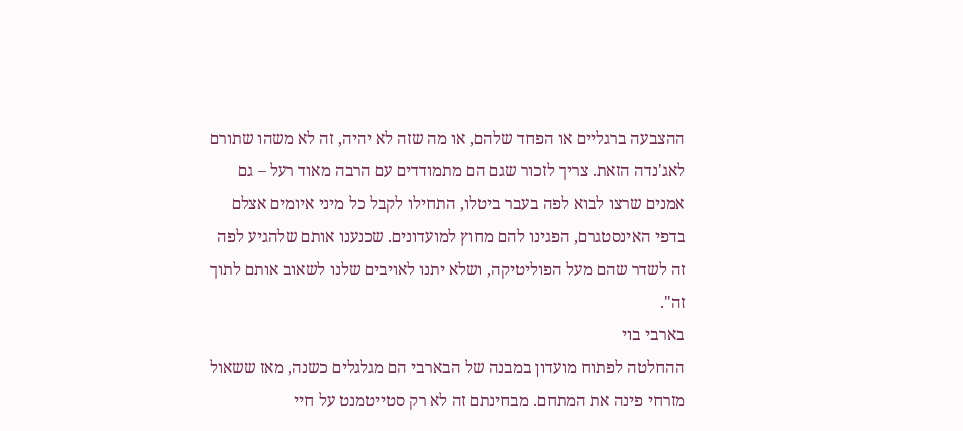ההצבעה ברגליים או הפחד שלהם, או מה שזה לא יהיה, זה לא משהו שתורם לאג'נדה הזאת. צריך לזכור שגם הם מתמודדים עם הרבה מאוד רעל – גם אמנים שרצו לבוא לפה בעבר ביטלו, התחילו לקבל כל מיני איומים אצלם בדפי האינסטגרם, הפגינו להם מחוץ למועדונים. שכנענו אותם שלהגיע לפה זה לשדר שהם מעל הפוליטיקה, ושלא יתנו לאויבים שלנו לשאוב אותם לתוך זה".
בארבי בוי
ההחלטה לפתוח מועדון במבנה של הבארבי הם מגלגלים כשנה, מאז ששאול מזרחי פינה את המתחם. מבחינתם זה לא רק סטייטמנט על חיי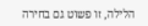הלילה, זו פשוט גם בחירה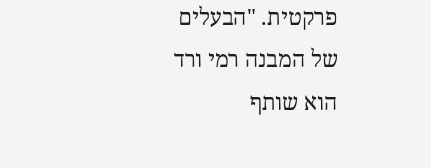פרקטית. "הבעלים של המבנה רמי ורד הוא שותף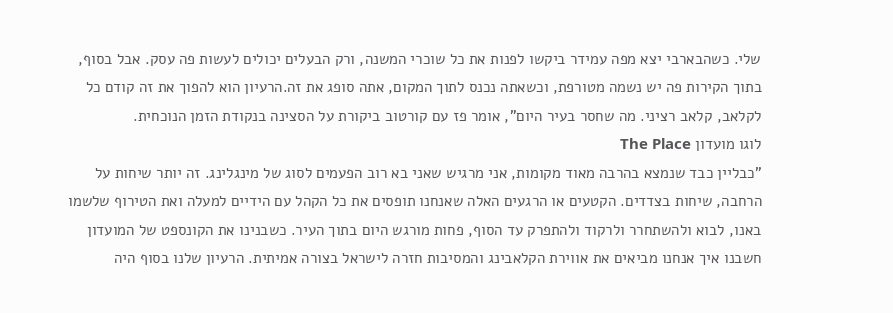שלי. כשהבארבי יצא מפה עמידר ביקשו לפנות את כל שוכרי המשנה, ורק הבעלים יכולים לעשות פה עסק. אבל בסוף, בתוך הקירות פה יש נשמה מטורפת, וכשאתה נכנס לתוך המקום, אתה סופג את זה.הרעיון הוא להפוך את זה קודם כל לקלאב, קלאב רציני. מה שחסר בעיר היום", אומר פז עם קורטוב ביקורת על הסצינה בנקודת הזמן הנוכחית.
לוגו מועדון The Place
"כבליין כבד שנמצא בהרבה מאוד מקומות, אני מרגיש שאני בא רוב הפעמים לסוג של מינגלינג. זה יותר שיחות על הרחבה, שיחות בצדדים. הקטעים או הרגעים האלה שאנחנו תופסים את כל הקהל עם הידיים למעלה ואת הטירוף שלשמו באנו, לבוא ולהשתחרר ולרקוד ולהתפרק עד הסוף, פחות מורגש היום בתוך העיר. כשבנינו את הקונספט של המועדון חשבנו איך אנחנו מביאים את אווירת הקלאבינג והמסיבות חזרה לישראל בצורה אמיתית. הרעיון שלנו בסוף היה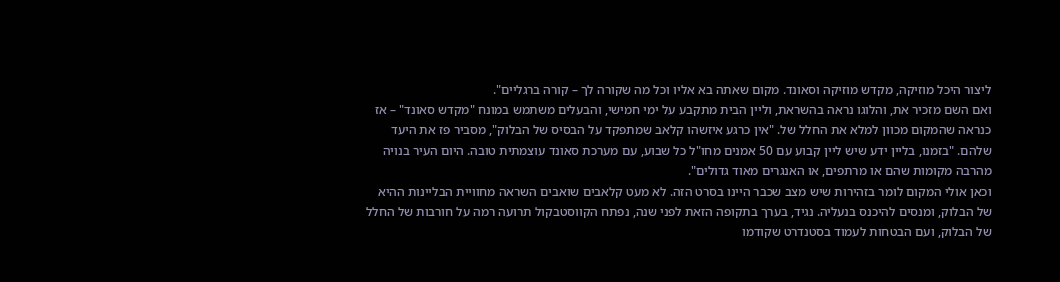ליצור היכל מוזיקה, מקדש מוזיקה וסאונד. מקום שאתה בא אליו וכל מה שקורה לך – קורה ברגליים".
ואם השם מזכיר את, והלוגו נראה בהשראת, וליין הבית מתקבע על ימי חמישי, והבעלים משתמש במונח "מקדש סאונד" – אז כנראה שהמקום מכוון למלא את החלל של. "אין כרגע איזשהו קלאב שמתפקד על הבסיס של הבלוק", מסביר פז את היעד שלהם. "בזמנו, בליין ידע שיש ליין קבוע עם 50 אמנים מחו"ל כל שבוע, עם מערכת סאונד עוצמתית טובה. היום העיר בנויה מהרבה מקומות שהם או מרתפים, או האנגרים מאוד גדולים".
וכאן אולי המקום לומר בזהירות שיש מצב שכבר היינו בסרט הזה. לא מעט קלאבים שואבים השראה מחוויית הבליינות ההיא של הבלוק, ומנסים להיכנס בנעליה. נגיד, בערך בתקופה הזאת לפני שנה, נפתח הקווסטבקול תרועה רמה על חורבות של החלל של הבלוק, ועם הבטחות לעמוד בסטנדרט שקודמו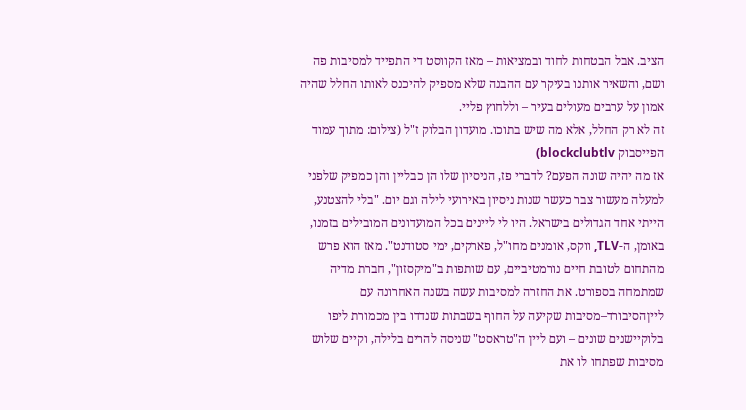הציב. אבל הבטחות לחוד ובמציאות – מאז הקווסט די התפייד למסיבות פה ושם, והשאיר אותנו בעיקר עם ההבנה שלא מספיק להיכנס לאותו החלל שהיה אמון על ערבים מעולים בעיר – וללחוץ פליי.
זה לא רק החלל, אלא מה שיש בתוכו. מועדון הבלוק ז"ל (צילום: מתוך עמוד הפייסבוק blockclubtlv)
אז מה יהיה שונה הפעם? לדברי פז, הניסיון שלו הן כבליין והן כמפיק שלפני למעלה מעשור צבר כעשר שנות ניסיון באירועי לילה וגם יום. "בלי להצטנע, הייתי אחד הגדולים בישראל. היו לי ליינים בכל המועדונים המובילים בזמנו, באומן, ה-TLV, ווקס, אומנים מחו"ל, פארקים, ימי סטודנט". מאז הוא פרש מהתחום לטובת חיים נורמטיביים, עם שותפות ב"מיקסזון", חברת מדיה שמתמחה בספורט. את החזרה למסיבות עשה בשנה האחרונה עם לייןהסיבורד–מסיבות שקיעה על החוף בשבתות שנדדו בין מכמורת ליפו בלוקיישנים שונים – ועם ליין ה"טראסט" שניסה להרים בלילה, וקיים שלוש מסיבות שפתחו לו את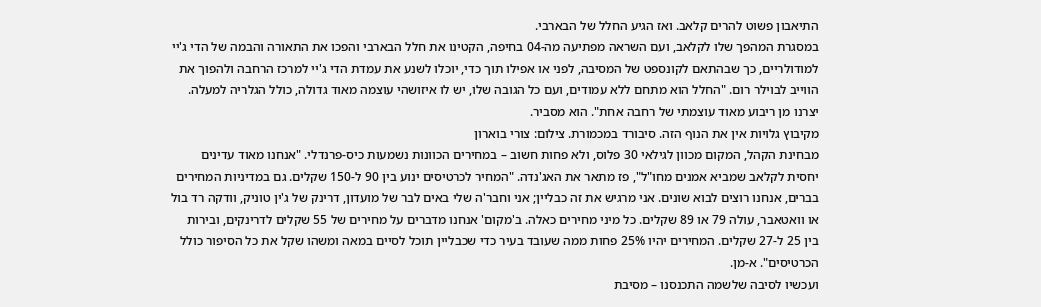התיאבון פשוט להרים קלאב. ואז הגיע החלל של הבארבי.
במסגרת המהפך שלו לקלאב, ועם השראה מפתיעה מה-04 בחיפה, הקטינו את חלל הבארבי והפכו את התאורה והבמה של הדי ג'יי למודולריים, כך שבהתאם לקונספט של המסיבה, לפני או אפילו תוך כדי, יוכלו לשנע את עמדת הדי ג'יי למרכז הרחבה ולהפוך את הווייב לבוילר רום. "החלל הוא מתחם ללא עמודים, ועם כל הגובה שלו, יש לו איזושהי עוצמה מאוד גדולה, כולל הגלריה למעלה. יצרנו מן ריבוע מאוד עוצמתי של רחבה אחת". הוא מסביר.
מקיבוץ גלויות אין את הנוף הזה. סיבורד במכמורת. צילום: צורי בוארון
מבחינת הקהל, המקום מכוון לגילאי 30 פלוס, ולא פחות חשוב – במחירים הכוונות נשמעות כיס-פרנדלי. "אנחנו מאוד עדינים יחסית לקלאב שמביא אמנים מחו"ל", פז מתאר את האג'נדה. "המחיר לכרטיסים ינוע בין 90 ל-150 שקלים. גם במדיניות המחירים בברים, אנחנו רוצים לבוא שונים. אני מרגיש את זה כבליין; אני וחבר'ה שלי באים לבר של מועדון, דרינק של ג'ין טוניק, וודקה רד בול או וואטאבר, עולה 79 או 89 שקלים. כל מיני מחירים כאלה. ב'מקום' אנחנו מדברים על מחירים של 55 שקלים לדרינקים, ובירות בין 25 ל-27 שקלים. המחירים יהיו 25% פחות ממה שעובד בעיר כדי שכבליין תוכל לסיים במאה ומשהו שקל את כל הסיפור כולל הכרטיסים". א-מן.
ועכשיו לסיבה שלשמה התכנסנו – מסיבת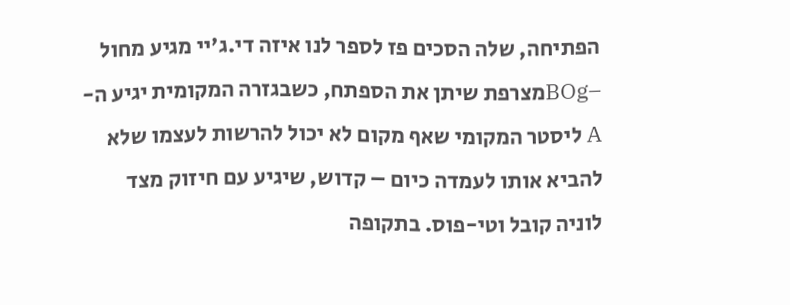הפתיחה, שלה הסכים פז לספר לנו איזה די.ג'יי מגיע מחול –BOgמצרפת שיתן את הספתח, כשבגזרה המקומית יגיע ה-A ליסטר המקומי שאף מקום לא יכול להרשות לעצמו שלא להביא אותו לעמדה כיום – קדוש, שיגיע עם חיזוק מצד לוניה קובל וטי-פוס. בתקופה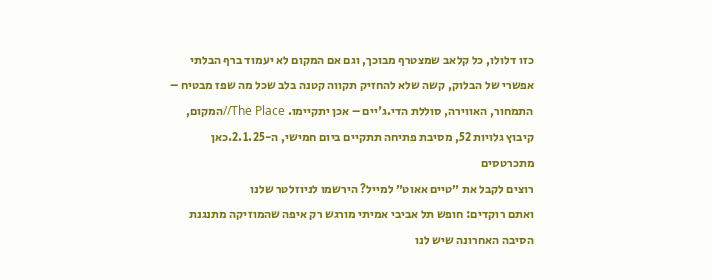כזו דלולו, כל קלאב שמצטרף מבוכך, וגם אם המקום לא יעמוד ברף הבלתי אפשרי של הבלוק, קשה שלא להחזיק תקווה קטנה בלב שכל מה שפז מבטיח – התמחור, האווירה, סוללת הדי.ג'יים – אכן יתקיימו. The Place//המקום, קיבוץ גלויות 52, מסיבת פתיחה תתקיים ביום חמישי, ה-2.1.25.כאן מתכרטסים
רוצים לקבל את ״טיים אאוט״ למייל? הירשמו לניוזלטר שלנו
ואתם רוקדים: חופש תל אביבי אמיתי מורגש רק איפה שהמוזיקה מתנגנת
הסיבה האחרונה שיש לנו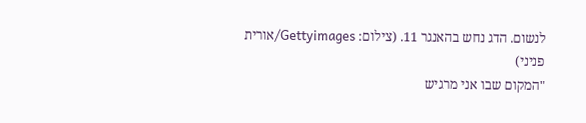לנשום. הדג נחש בהאנגר 11. (צילום: Gettyimages/אורית פניני)
"המקום שבו אני מרגיש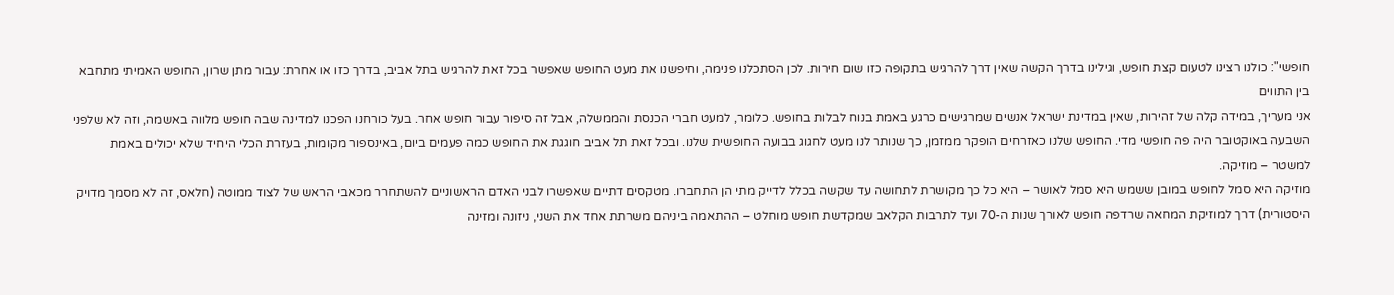חופשי": כולנו רצינו לטעום קצת חופש, וגילינו בדרך הקשה שאין דרך להרגיש בתקופה כזו שום חירות. לכן הסתכלנו פנימה, וחיפשנו את מעט החופש שאפשר בכל זאת להרגיש בתל אביב, בדרך כזו או אחרת: עבור מתן שרון, החופש האמיתי מתחבא בין התווים
אני מעריך, במידה קלה של זהירות, שאין במדינת ישראל אנשים שמרגישים כרגע באמת בנוח לבלות בחופש. כלומר, למעט חברי הכנסת והממשלה, אבל זה סיפור עבור חופש אחר. בעל כורחנו הפכנו למדינה שבה חופש מלווה באשמה, וזה לא שלפני השבעה באוקטובר היה פה חופשי מדי. החופש שלנו כאזרחים הופקר ממזמן, כך שנותר לנו מעט לחגוג בבועה החופשית שלנו. ובכל זאת תל אביב חוגגת את החופש כמה פעמים ביום, באינספור מקומות, בעזרת הכלי היחיד שלא יכולים באמת למשטר – מוזיקה.
מוזיקה היא סמל לחופש במובן ששמש היא סמל לאושר – היא כל כך מקושרת לתחושה עד שקשה בכלל לדייק מתי הן התחברו. מטקסים דתיים שאפשרו לבני האדם הראשוניים להשתחרר מכאבי הראש של לצוד ממוטה (חלאס, זה לא מסמך מדויק היסטורית) דרך למוזיקת המחאה שרדפה חופש לאורך שנות ה-70 ועד לתרבות הקלאב שמקדשת חופש מוחלט – ההתאמה ביניהם משרתת אחד את השני, ניזונה ומזינה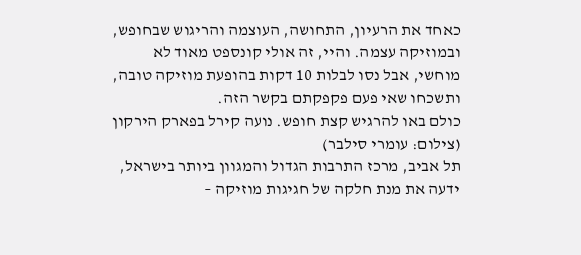כאחד את הרעיון, התחושה, העוצמה והריגוש שבחופש, ובמוזיקה עצמה. והיי, זה אולי קונספט מאוד לא מוחשי, אבל נסו לבלות 10 דקות בהופעת מוזיקה טובה, ותשכחו שאי פעם פקפקתם בקשר הזה.
כולם באו להרגיש קצת חופש. נועה קירל בפארק הירקון (צילום: עומרי סילבר)
תל אביב, מרכז התרבות הגדול והמגוון ביותר בישראל, ידעה את מנת חלקה של חגיגות מוזיקה –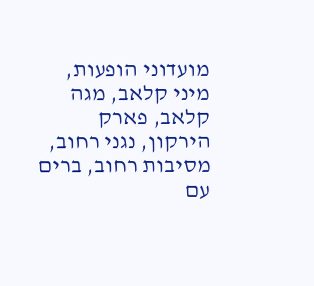מועדוני הופעות, מיני קלאב, מגה קלאב, פארק הירקון, נגני רחוב, מסיבות רחוב, ברים עם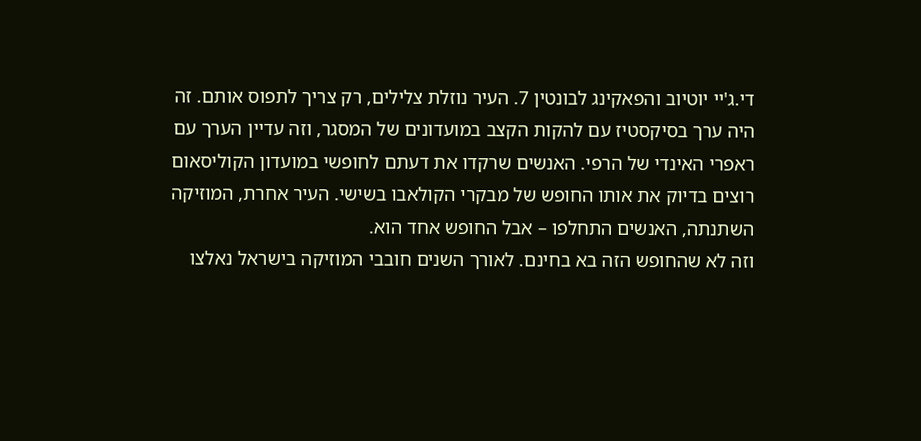די.ג'יי יוטיוב והפאקינג לבונטין 7. העיר נוזלת צלילים, רק צריך לתפוס אותם. זה היה ערך בסיקסטיז עם להקות הקצב במועדונים של המסגר, וזה עדיין הערך עם ראפרי האינדי של הרפי. האנשים שרקדו את דעתם לחופשי במועדון הקוליסאום רוצים בדיוק את אותו החופש של מבקרי הקולאבו בשישי. העיר אחרת, המוזיקה השתנתה, האנשים התחלפו – אבל החופש אחד הוא.
וזה לא שהחופש הזה בא בחינם. לאורך השנים חובבי המוזיקה בישראל נאלצו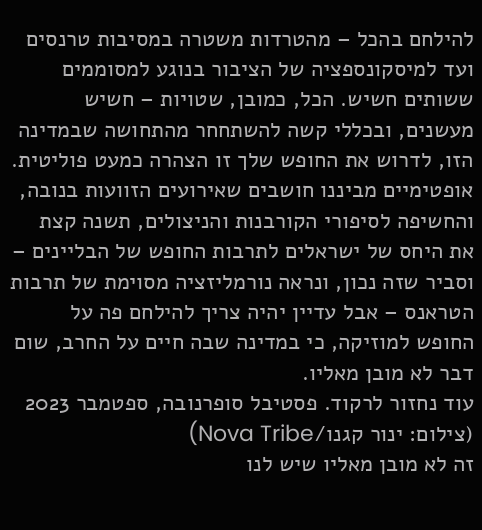להילחם בהכל – מהטרדות משטרה במסיבות טרנסים ועד למיסקונספציה של הציבור בנוגע למסוממים ששותים חשיש. הכל, כמובן, שטויות – חשיש מעשנים, ובכללי קשה להשתחחר מהתחושה שבמדינה הזו, לדרוש את החופש שלך זו הצהרה כמעט פוליטית. אופטימיים מביננו חושבים שאירועים הזוועות בנובה, והחשיפה לסיפורי הקורבנות והניצולים, תשנה קצת את היחס של ישראלים לתרבות החופש של הבליינים – וסביר שזה נכון, ונראה נורמליזציה מסוימת של תרבות הטראנס – אבל עדיין יהיה צריך להילחם פה על החופש למוזיקה, כי במדינה שבה חיים על החרב, שום דבר לא מובן מאליו.
עוד נחזור לרקוד. פסטיבל סופרנובה, ספטמבר 2023 (צילום: ינור קגנו/Nova Tribe)
זה לא מובן מאליו שיש לנו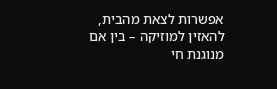אפשרות לצאת מהבית, להאזין למוזיקה – בין אם מנוגנת חי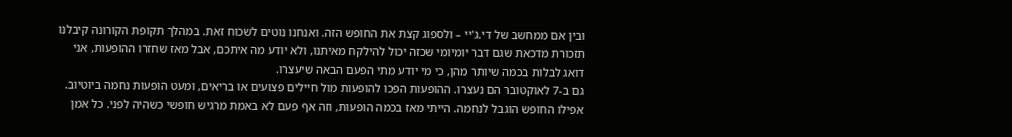ובין אם ממחשב של די.ג'יי – ולספוג קצת את החופש הזה. ואנחנו נוטים לשכוח זאת. במהלך תקופת הקורונה קיבלנו תזכורת מדכאת שגם דבר יומיומי שכזה יכול להילקח מאיתנו, ולא יודע מה איתכם, אבל מאז שחזרו ההופעות, אני דואג לבלות בכמה שיותר מהן, כי מי יודע מתי הפעם הבאה שיעצרו.
גם ב-7 לאוקטובר הם נעצרו. ההופעות הפכו להופעות מול חיילים פצועים או בריאים, ומעט הופעות נחמה ביוטיוב. אפילו החופש הוגבל לנחמה. הייתי מאז בכמה הופעות, וזה אף פעם לא באמת מרגיש חופשי כשהיה לפני. כל אמן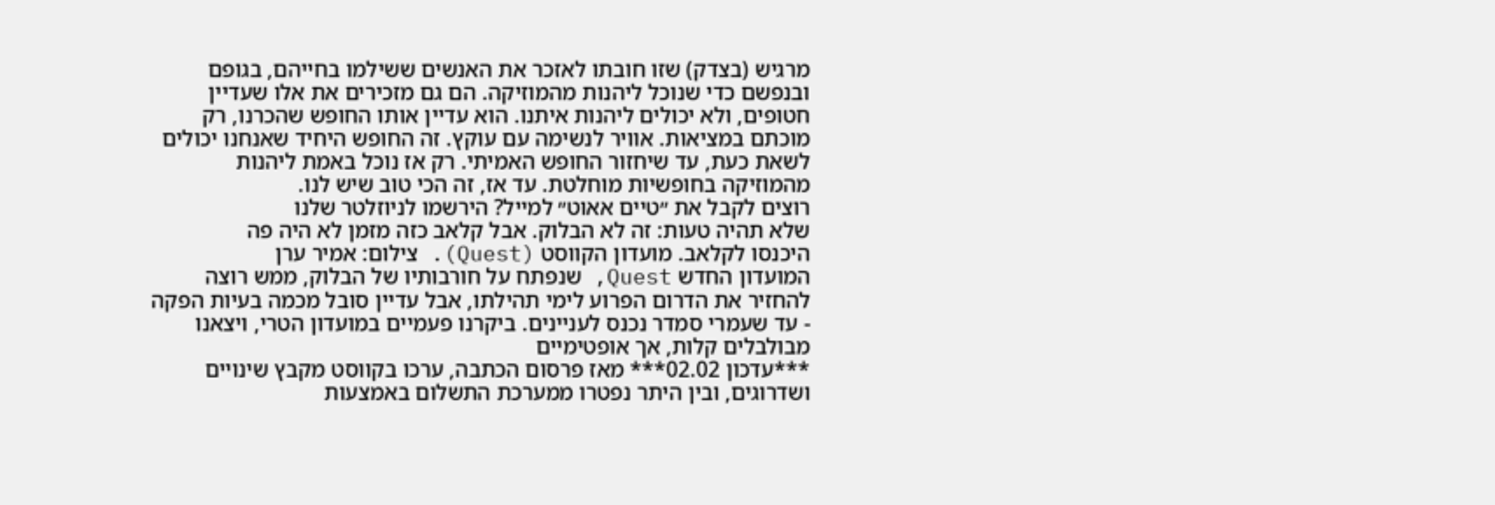מרגיש (בצדק) שזו חובתו לאזכר את האנשים ששילמו בחייהם, בגופם ובנפשם כדי שנוכל ליהנות מהמוזיקה. הם גם מזכירים את אלו שעדיין חטופים, ולא יכולים ליהנות איתנו. הוא עדיין אותו החופש שהכרנו, רק מוכתם במציאות. אוויר לנשימה עם עוקץ. זה החופש היחיד שאנחנו יכולים לשאת כעת, עד שיחזור החופש האמיתי. רק אז נוכל באמת ליהנות מהמוזיקה בחופשיות מוחלטת. עד אז, זה הכי טוב שיש לנו.
רוצים לקבל את ״טיים אאוט״ למייל? הירשמו לניוזלטר שלנו
שלא תהיה טעות: זה לא הבלוק. אבל קלאב כזה מזמן לא היה פה
היכנסו לקלאב. מועדון הקווסט (Quest). צילום: אמיר ערן
המועדון החדש Quest, שנפתח על חורבותיו של הבלוק, ממש רוצה להחזיר את הדרום הפרוע לימי תהילתו, אבל עדיין סובל מכמה בעיות הפקה - עד שעמרי סמדר נכנס לעניינים. ביקרנו פעמיים במועדון הטרי, ויצאנו מבולבלים קלות, אך אופטימיים
***עדכון 02.02*** מאז פרסום הכתבה, ערכו בקווסט מקבץ שינויים ושדרוגים, ובין היתר נפטרו ממערכת התשלום באמצעות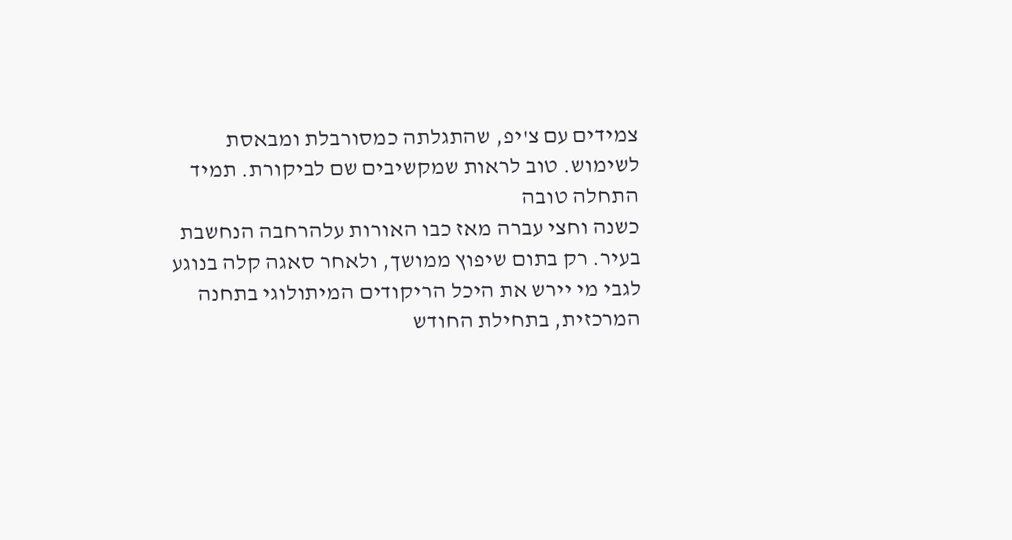צמידים עם צ'יפ, שהתגלתה כמסורבלת ומבאסת לשימוש. טוב לראות שמקשיבים שם לביקורת. תמיד התחלה טובה
כשנה וחצי עברה מאז כבו האורות עלהרחבה הנחשבת בעיר. רק בתום שיפוץ ממושך, ולאחר סאגה קלה בנוגע לגבי מי יירש את היכל הריקודים המיתולוגי בתחנה המרכזית, בתחילת החודש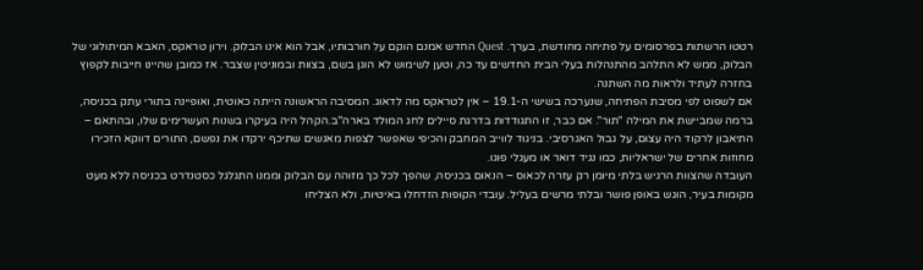רטטו הרשתות בפרסומים על פתיחה מחודשת, בערך. Quest החדש אמנם הוקם על חורבותיו, אבל הוא אינו הבלוק. וירון טראקס, האבא המיתולוגי של הבלוק, ממש לא התלהב מהתנהלות בעלי הבית החדשים עד כה, וטען לשימוש לא הוגן בשם, בצוות ובמוניטין שצבר. אז כמובן שהיינו חייבות לקפוץ בחזרה לעתיד ולראות מה השתנה.
אם לשפוט לפי מסיבת הפתיחה, שנערכה בשישי ה-19.1 – אין לטראקס מה לדאוג. המסיבה הראשונה הייתה כאוטית, ואופיינה בתורי עתק בכניסה, ברמה שמביישת את המילה "תור". אם כבר, זו התגודדות בדרגת סיילים לחג המולד בארה"ב.הקהל היה בעיקרו בשנות העשרימים שלו, ובהתאם – התיאבון לרקוד היה עצום, על גבול האגרסיבי. בניגוד לווייב המחבק והכיפי שאפשר לצפות מאנשים שתיכף ירקדו את נפשם, התורים דווקא הזכירו מחוזות אחרים של ישראליות, כמו נגיד דואר או מעגלי פוגו.
העובדה שהצוות הרגיש בלתי מיומן רק עזרה לכאוס – הנאום בכניסה, שהפך לכל כך מזוהה עם הבלוק וממנו התגלגל כסטנדרט בכניסה ללא מעט מקומות בעיר, הוגש באופן פושר ובלתי מרשים בעליל. עובדי הקופות הזדחלו באיטיות, ולא הצליחו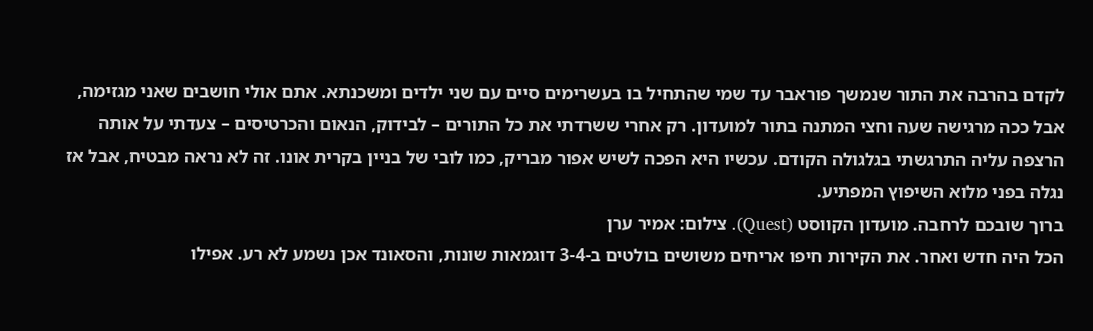לקדם בהרבה את התור שנמשך פוראבר עד שמי שהתחיל בו בעשרימים סיים עם שני ילדים ומשכנתא. אתם אולי חושבים שאני מגזימה, אבל ככה מרגישה שעה וחצי המתנה בתור למועדון. רק אחרי ששרדתי את כל התורים – לבידוק, הנאום והכרטיסים – צעדתי על אותה הרצפה עליה התרגשתי בגלגולה הקודם. עכשיו היא הפכה לשיש אפור מבריק, כמו לובי של בניין בקרית אונו. זה לא נראה מבטיח, אבל אז נגלה בפני מלוא השיפוץ המפתיע.
ברוך שובכם לרחבה. מועדון הקווסט (Quest). צילום: אמיר ערן
הכל היה חדש ואחר. את הקירות חיפו אריחים משושים בולטים ב-3-4 דוגמאות שונות, והסאונד אכן נשמע לא רע. אפילו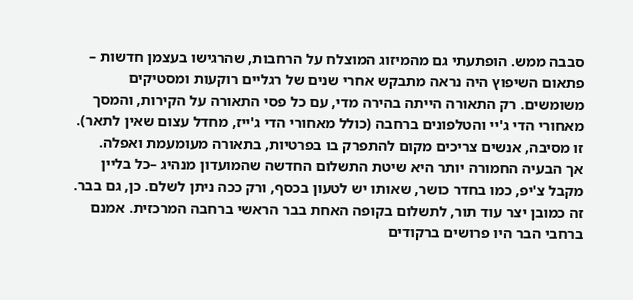סבבה ממש. הופתעתי גם מהמיזוג המוצלח על הרחבות, שהרגישו בעצמן חדשות – פתאום השיפוץ היה נראה מתבקש אחרי שנים של רגליים רוקעות ומסטיקים משומשים. רק התאורה הייתה בהירה מדי, עם כל פסי התאורה על הקירות, והמסך מאחורי הדי ג'יי והטלפונים ברחבה (כולל מאחורי הדי ג'ייז, מחדל עצום שאין לתאר). זו מסיבה, אנשים צריכים מקום להתפרק בו בפרטיות, בתאורה מעומעמת ואפלה.
אך הבעיה החמורה יותר היא שיטת התשלום החדשה שהמועדון מנהיג –כל בליין מקבל צ'יפ, כמו בחדר כושר, שאותו יש לטעון בכסף, ורק ככה ניתן לשלם. כן, גם בבר. זה כמובן יצר עוד תור, לתשלום בקופה האחת בבר הראשי ברחבה המרכזית. אמנם ברחבי הבר היו פרושים ברקודים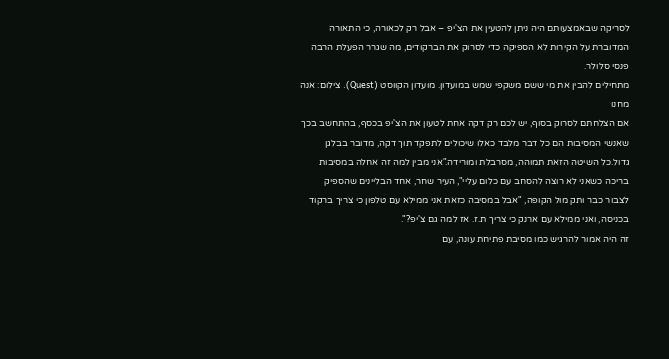לסריקה שבאמצעותם היה ניתן להטעין את הצ'יפ – אבל רק לכאורה, כי התאורה המדוברת על הקירות לא הספיקה כדי לסרוק את הברקודים, מה שגרר הפעלת הרבה פנסי סלולר.
מתחילים להבין את מי ששם משקפי שמש במועדון. מועדון הקווסט (Quest). צילום: אנה מחנו
אם הצלחתם לסרוק בסוף, יש לכם רק דקה אחת לטעון את הצ'יפ בכסף, בהתחשב בכך שאנשי המסיבות הם כל דבר מלבד כאלו שיכולים לתפקד תוך דקה, מדובר בבלגן גדול.כל השיטה הזאת תמוהה, מסרבלת ומורידה."אני מבין למה זה אחלה במסיבות בריכה כשאני לא רוצה להסחב עם כלום עליי", העיר שחר, אחד הבליינים שהספיק לצבור כבר ותק מול הקופה, "אבל במסיבה כזאת אני ממילא עם טלפון כי צריך ברקוד בכניסה, ואני ממילא עם ארנק כי צריך ת.ז. אז למה גם צ'יפ?".
זה היה אמור להרגיש כמו מסיבת פתיחת עונה, עם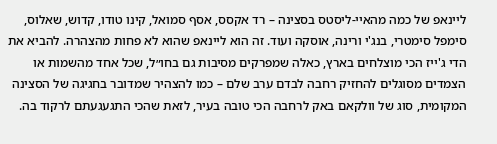ליינאפ של כמה מהאיי-ליסטס בסצינה – רד אקסס, אסף סמואל, קינו טודו, קדוש, שאלוס, סימפל סימטרי, בנג'י ורינה, אוסקה ועוד. זה הוא ליינאפ שהוא לא פחות מהצהרה. להביא את הדי ג'ייז הכי מוצלחים בארץ, כאלה שמפרקים מסיבות גם בחו״ל, שכל אחד מהשמות או הצמדים מסוגלים להחזיק רחבה לבדם ערב שלם – כמו להצהיר שמדובר בחגיגה של הסצינה המקומית, סוג של וולקאם באק לרחבה הכי טובה בעיר, לזאת שהכי התגעגעתם לרקוד בה.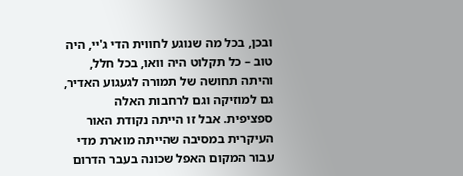ובכן, בכל מה שנוגע לחווית הדי ג'יי, היה טוב – כל תקלוט היה וואו, בכל חלל, והיתה תחושה של תמורה לגעגוע האדיר, גם למוזיקה וגם לרחבות האלה ספציפית. אבל זו הייתה נקודת האור העיקרית במסיבה שהייתה מוארת מדי עבור המקום האפל שכונה בעבר הדרום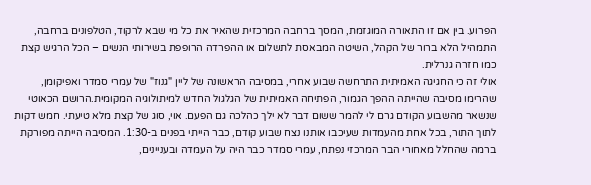הפרוע. בין אם זו התאורה המוגזמת, המסך ברחבה המרכזית שהאיר את כל מי שבא לרקוד, הטלפונים ברחבה, התמהיל הלא ברור של הקהל, השיטה המבאסת לתשלום או ההפרדה הרופפת בשירותי הנשים – הכל הרגיש קצת כמו חזרה גנרלית.
אולי זה כי החגיגה האמיתית התרחשה שבוע אחרי, במסיבה הראשונה של ליין "גנוז" של עמרי סמדר ואפיקומן, שהרימו מסיבה שהייתה ההפך הגמור, הפתיחה האמיתית של הגלגול החדש למיתולוגיה המקומית.הרושם הכאוטי שנשאר מהשבוע הקודם גרם לי להמר ששום דבר לא ילך כהלכה גם הפעם. אוי, סוג של קצת מלא טיעתי. חמש דקות לתוך התור, בכל אחת מהעמדות שעיכבו אותנו נצח שבוע קודם, כבר הייתי בפנים ב-1:30. המסיבה הייתה מפורקת ברמה שהחלל מאחורי הבר המרכזי נפתח, עמרי סמדר כבר היה על העמדה ובעניינים,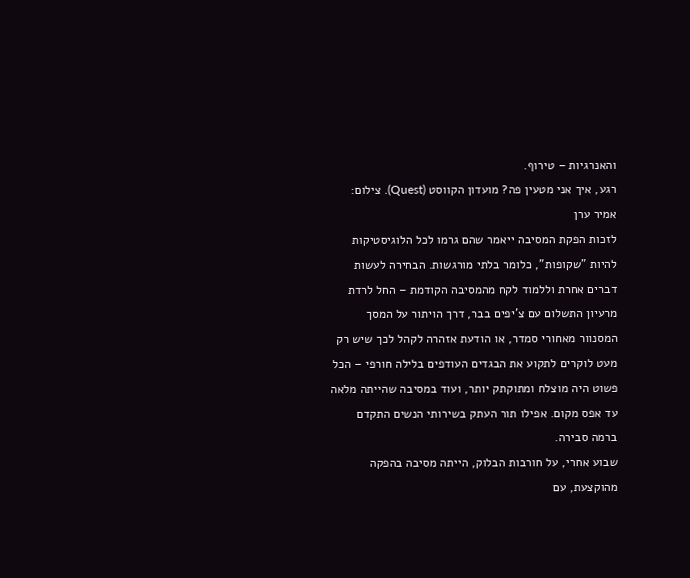והאנרגיות – טירוף.
רגע, איך אני מטעין פה? מועדון הקווסט (Quest). צילום: אמיר ערן
לזכות הפקת המסיבה ייאמר שהם גרמו לכל הלוגיסטיקות להיות "שקופות", כלומר בלתי מורגשות. הבחירה לעשות דברים אחרת וללמוד לקח מהמסיבה הקודמת – החל לרדת מרעיון התשלום עם צ'יפים בבר, דרך הויתור על המסך המסנוור מאחורי סמדר, או הודעת אזהרה לקהל לכך שיש רק מעט לוקרים לתקוע את הבגדים העודפים בלילה חורפי – הכל פשוט היה מוצלח ומתוקתק יותר, ועוד במסיבה שהייתה מלאה עד אפס מקום. אפילו תור העתק בשירותי הנשים התקדם ברמה סבירה.
שבוע אחרי, על חורבות הבלוק, הייתה מסיבה בהפקה מהוקצעת, עם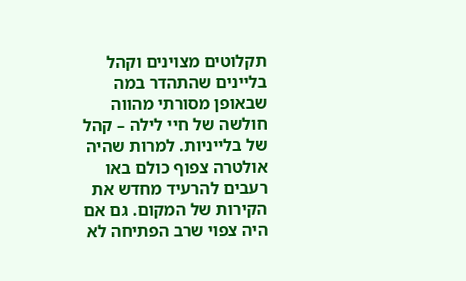תקלוטים מצוינים וקהל בליינים שהתהדר במה שבאופן מסורתי מהווה חולשה של חיי לילה – קהל של בלייניות. למרות שהיה אולטרה צפוף כולם באו רעבים להרעיד מחדש את הקירות של המקום. גם אם היה צפוי שרב הפתיחה לא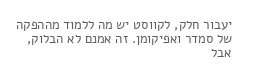יעבור חלק, לקווסט יש מה ללמוד מההפקה של סמדר ואפיקומן. זה אמנם לא הבלוק, אבל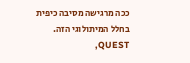ככה מרגישה מסיבה כיפית בחלל המיתולוגי הזה. QUEST,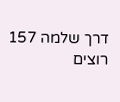דרך שלמה 157
רוצים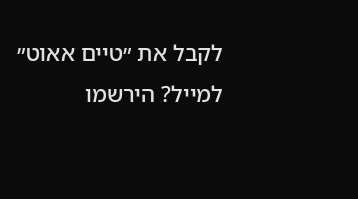לקבל את ״טיים אאוט״ למייל? הירשמו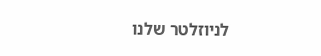לניוזלטר שלנו